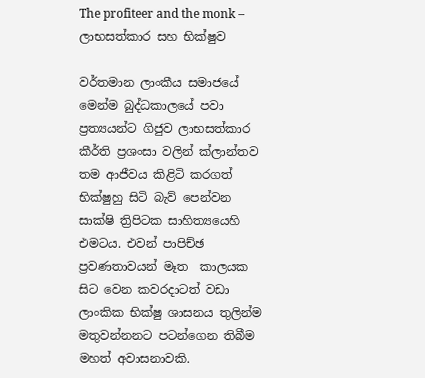The profiteer and the monk – ලාභසත්කාර සහ භික්ෂුව

වර්තමාන ලාංකීය සමාජයේ මෙන්ම බුද්ධකාලයේ පවා ප්‍රත්‍යයන්ට ගිජුව ලාභසත්කාර කීර්ති ප්‍රශංසා වලින් ක්‌ලාන්තව තම ආජීවය කිළිටි කරගත් භික්‌ෂුහු සිටි බැව් පෙන්වන සාක්‌ෂි ත්‍රිපිටක සාහිත්‍යයෙහි එමටය. එවන් පාපිච්ඡ ප්‍රවණතාවයන් මෑත  කාලයක සිට වෙන කවරදාටත් වඩා ලාංකික භික්‌ෂු ශාසනය තුලින්ම මතුවන්නනට පටන්ගෙන තිබීම මහත් අවාසනාවකි.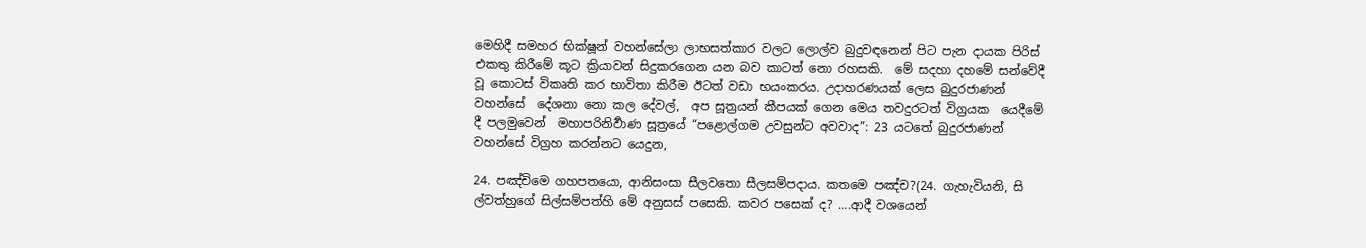මෙහිදී සමහර භික්ෂූන් වහන්සේලා ලාභසත්කාර වලට ලොල්ව බුදුවඳනෙන් පිට පැන දායක පිරිස් එකතු කිරීමේ කූට ක්‍රියාවන් සිදුකරගෙන යන බව කාටත් නො රහසකි.  මේ සදහා දහමේ සන්වේදී වූ කොටස් විකෘති කර භාවිතා කිරීම ඊටත් වඩා භයංකරය. උදාහරණයක් ලෙස බුදුරජාණන් වහන්සේ  දේශනා නො කල දේවල්,  අප සූත්‍රයන් කීපයක් ගෙන මෙය තවදුරටත් විග්‍රයක  යෙදීමේ දී පලමුවෙන්  මහාපරිනිර්‍වාණ සූත්‍රයේ “පළොල්ගම උවසුන්ට අවවාද”: 23 යටතේ බුදුරජාණන් වහන්සේ විග්‍රහ කරන්නට යෙදුන,

24. පඤ්චිමෙ ගහපතයො, ආනිසංසා සීලවතො සීලසම්පදාය. කතමෙ පඤ්ච?(24. ගැහැවියනි, සි ල්වත්හුගේ සිල්සම්පත්හි මේ අනුසස් පසෙකි. කවර පසෙක් ද? ….ආදී වශයෙන්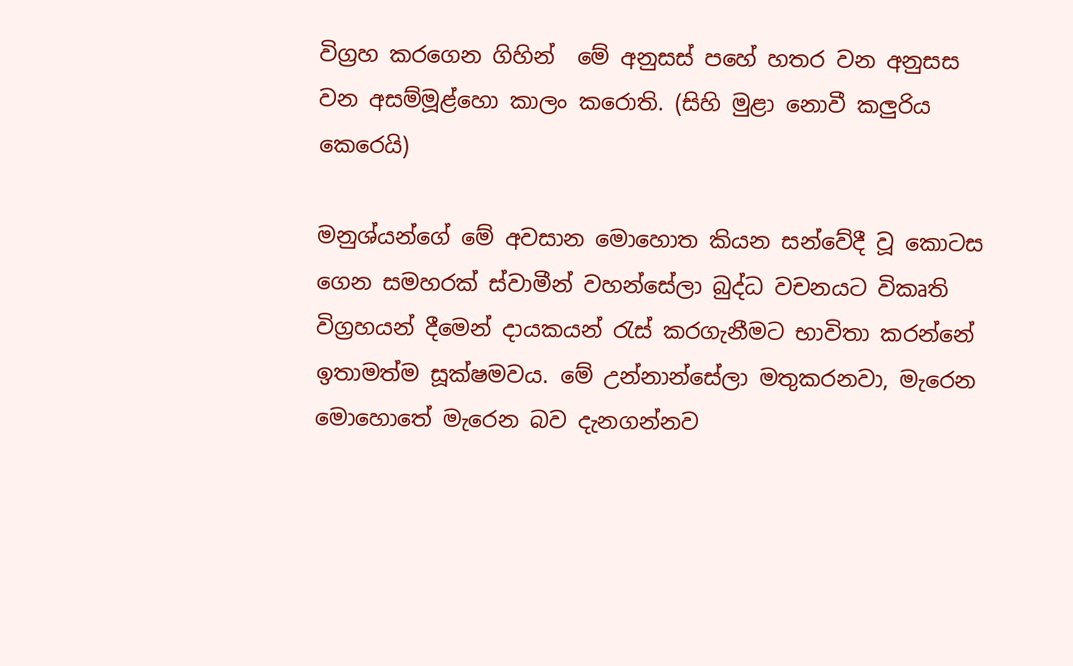විග්‍රහ කරගෙන ගිහින්  මේ අනුසස් පහේ හතර වන අනුසස වන අසම්මූළ්හො කාලං කරොති. (සිහි මුළා නොවී කලුරිය කෙරෙයි)

මනුශ්යන්ගේ මේ අවසාන මොහොත කියන සන්වේදී වූ කොටස ගෙන සමහරක් ස්වාමීන් වහන්සේලා බුද්ධ වචනයට විකෘති විග්‍රහයන් දීමෙන් දායකයන් රැස් කරගැනීමට භාවිතා කරන්නේ ඉතාමත්ම සූක්ෂමවය. මේ උන්නාන්සේලා මතුකරනවා, මැරෙන මොහොතේ මැරෙන බව දැනගන්නව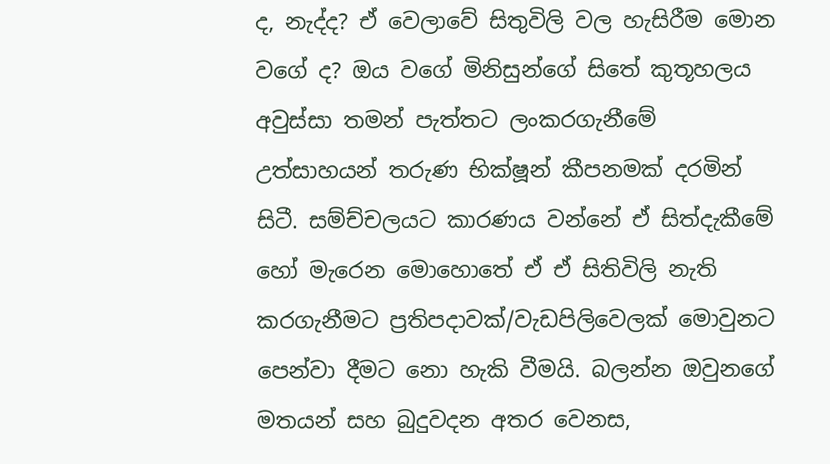ද, නැද්ද? ඒ වෙලාවේ සිතුවිලි වල හැසිරීම මොන වගේ ද? ඔය වගේ මිනිසුන්ගේ සිතේ කුතූහලය අවුස්සා තමන් පැත්තට ලංකරගැනීමේ උත්සාහයන් තරුණ භික්ෂූන් කීපනමක් දරමින් සිටී. සම්ච්චලයට කාරණය වන්නේ ඒ සිත්දැකීමේ හෝ මැරෙන මොහොතේ ඒ ඒ සිතිවිලි නැති කරගැනීමට ප්‍රතිපදාවක්/වැඩපිලිවෙලක් මොවුනට පෙන්වා දීමට නො හැකි වීමයි. බලන්න ඔවුනගේ මතයන් සහ බුදුවදන අතර වෙනස,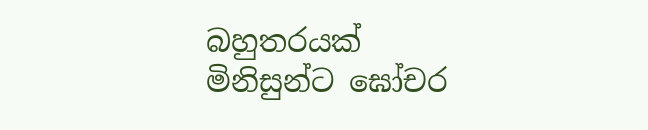බහුතරයක් මිනිසුන්ට ඝෝචර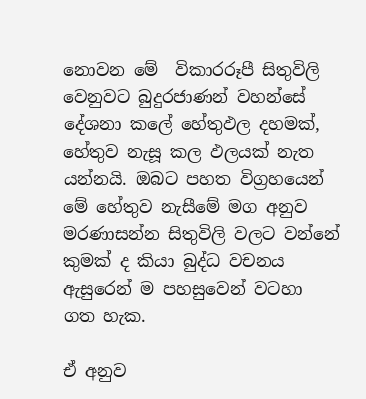නොවන මේ  විකාරරූපී සිතුවිලි වෙනුවට බුදුරජාණන් වහන්සේ දේශනා කලේ හේතුඵල දහමක්, හේතුව නැසූ කල ඵලයක් නැත යන්නයි. ඔබට පහත විග්‍රහයෙන් මේ හේතුව නැසීමේ මග අනුව මරණාසන්න සිතුවිලි වලට වන්නේ කුමක් ද කියා බුද්ධ වචනය ඇසුරෙන් ම පහසුවෙන් වටහා ගත හැක.

ඒ අනුව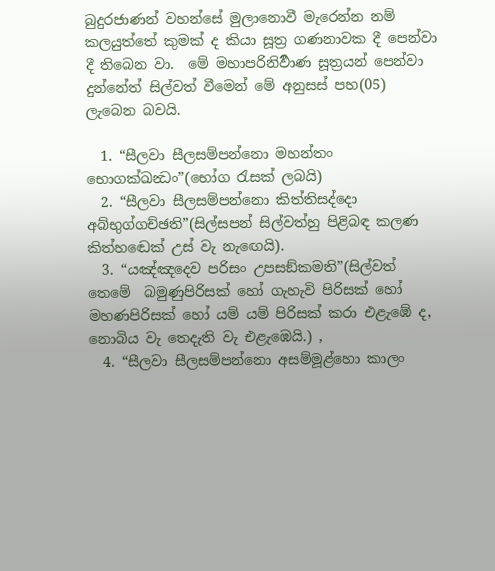බුදුරජාණන් වහන්සේ මුලානොවී මැරෙන්න නම් කලයුත්තේ කුමක් ද කියා සූත්‍ර ගණනාවක දී පෙන්වා දී තිබෙන වා.  මේ මහාපරිනිර්‍වාණ සූත්‍රයන් පෙන්වා දුන්නේත් සිල්වත් වීමෙන් මේ අනුසස් පහ(05) ලැබෙන බවයි.

  1. “සීලවා සීලසම්පන්නො මහන්තං භොගක්ඛන්‍ධං”(භෝග රැසක් ලබයි)
  2. “සීලවා සීලසම්පන්නො කිත්තිසද්දො අබ්භුග්ගච්ඡති”(සිල්සපන් සිල්වත්හු පිළිබඳ කලණ කිත්හ‍ඬෙක් උස් වැ නැ‍ඟෙයි).
  3. “යඤ්ඤදෙව පරිසං උපසඞ්කමති”(සිල්වත් තෙමේ  බමුණුපිරිසක් හෝ ගැහැවි පිරිසක් හෝ මහණපිරිසක් හෝ යම් යම් පිරිසක් කරා එළැ‍‍ඹේ ද, නොබිය වැ තෙදැති වැ එළැඹෙයි.) ,
  4. “සීලවා සීලසම්පන්නො අසම්මූළ්හො කාලං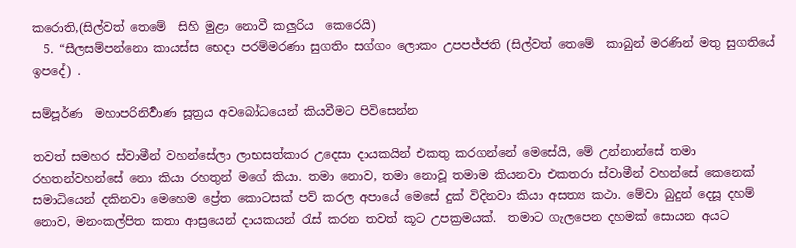කරොති,(සිල්වත් තෙමේ  සිහි මුළා නොවී කලුරිය  කෙරෙයි)
  5. “සීලසම්පන්නො කායස්ස භෙදා පරම්මරණා සුගතිං සග්ගං ලොකං උපපජ්ජති (සිල්වත් තෙමේ  කාබුන් මරණින් මතු සුගතියේ ඉපදේ) .

සම්පූර්ණ  මහාපරිනිර්‍වාණ සූත්‍රය අවබෝධයෙන් කියවීමට පිවිසෙන්න

තවත් සමහර ස්වාමීන් වහන්සේලා ලාභසත්කාර උදෙසා දායකයින් එකතු කරගන්නේ මෙසේයි, මේ උන්නාන්සේ තමා රහතන්වහන්සේ නො කියා රහතුන් මගේ කියා. තමා නොව, තමා නොවූ තමාම කියනවා එකතරා ස්වාමීන් වහන්සේ කෙනෙක් සමාධියෙන් දකිනවා මෙහෙම ප්‍රේත කොටසක් පව් කරල අපායේ මෙසේ දුක් විදිනවා කියා අසත්‍ය කථා. මේවා බුදුන් දෙසූ දහම් නොව, මනංකල්පිත කතා ආස්‍රයෙන් දායකයන් රැස් කරන තවත් කූට උපක්‍රමයක්.  තමාට ගැලපෙන දහමක් සොයන අයට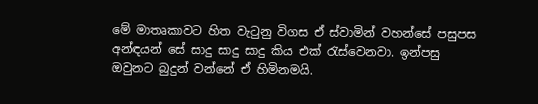මේ මාතෘකාවට හිත වැටුනු විගස ඒ ස්වාමින් වහන්සේ පසුපස අන්ඳයන් සේ සාදු සාදු සාදු කිය එක් රැස්වෙනවා. ඉන්පසු ඔවුනට බුදුන් වන්නේ ඒ හිමිනමයි.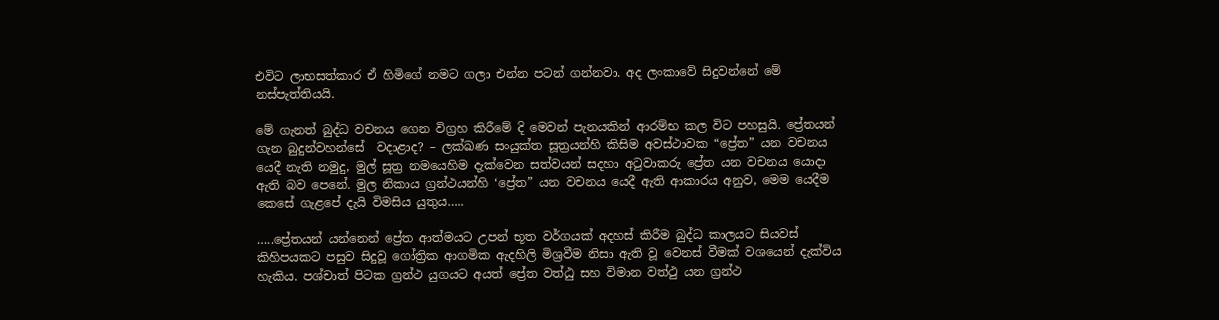එවිට ලාභසත්කාර ඒ හිමිගේ නමට ගලා එන්න පටන් ගන්නවා. අද ලංකාවේ සිදුවන්නේ මේ නස්පැත්තියයි.

මේ ගැනත් බුද්ධ වචනය ගෙන විග්‍රහ කිරීමේ දි මෙවන් පැනයකින් ආරම්භ කල විට පහසුයි. ප්‍රේතයන් ගැන බුදුන්වහන්සේ  වදාළාද? – ලක්ඛණ සංයුක්ත සූත්‍රයන්හි කිසිම අවස්ථාවක “ප්‍රේත” යන වචනය යෙදී නැති නමුදු, මුල් සූත්‍ර නමයෙහිම දැක්වෙන සත්වයන් සදහා අටුවාකරු ප්‍රේත යන වචනය යොදා ඇති බව පෙනේ. මුල නිකාය ග්‍රන්ථයන්හි ‘ප්‍රේත” යන වචනය යෙදී ඇති ආකාරය අනුව, මෙම යෙදීම කෙසේ ගැළපේ දැයි විමසිය යුතුය…..

…..ප්‍රේතයන් යන්නෙන් ප්‍රේත ආත්මයට උපන් භූත වර්ගයක් අදහස් කිරීම බුද්ධ කාලයට සියවස් කිහිපයකට පසුව සිදුවූ ගෝත්‍රික ආගමික ඇදහිලි මිශ්‍රවීම නිසා ඇති වූ වෙනස් වීමක් වශයෙන් දැක්විය හැකිය. පශ්චාත් පිටක ග්‍රන්ථ යුගයට අයත් ප්‍රේත වත්ඨු සහ විමාන වත්ථු යන ග්‍රන්ථ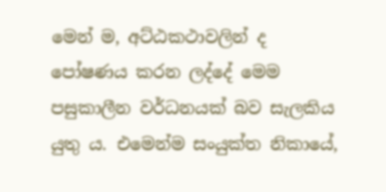මෙන් ම, අට්ඨකථාවලින් ද පෝෂණය කරන ලද්දේ මෙම පසුකාලීන වර්ධනයක් බව සැලකිය යුතු ය. එමෙන්ම සංයුක්ත නිකායේ,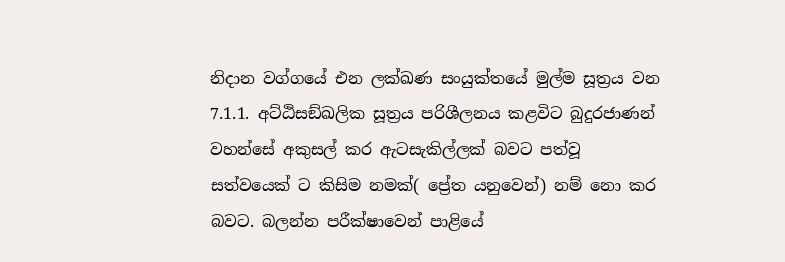නිදාන වග්ගයේ එන ලක්ඛණ සංයුක්තයේ මුල්ම සූත්‍රය වන 7.1.1. අට්‌ඨිසඞ්ඛලික සූත්‍රය පරිශීලනය කළවිට බුදුරජාණන් වහන්සේ අකුසල් කර ඇටසැකිල්ලක් බවට පත්වූ සත්වයෙක් ට කිසිම නමක්( ප්‍රේත යනුවෙන්) නම් නො කර බවට. බලන්න පරීක්ෂාවෙන් පාළියේ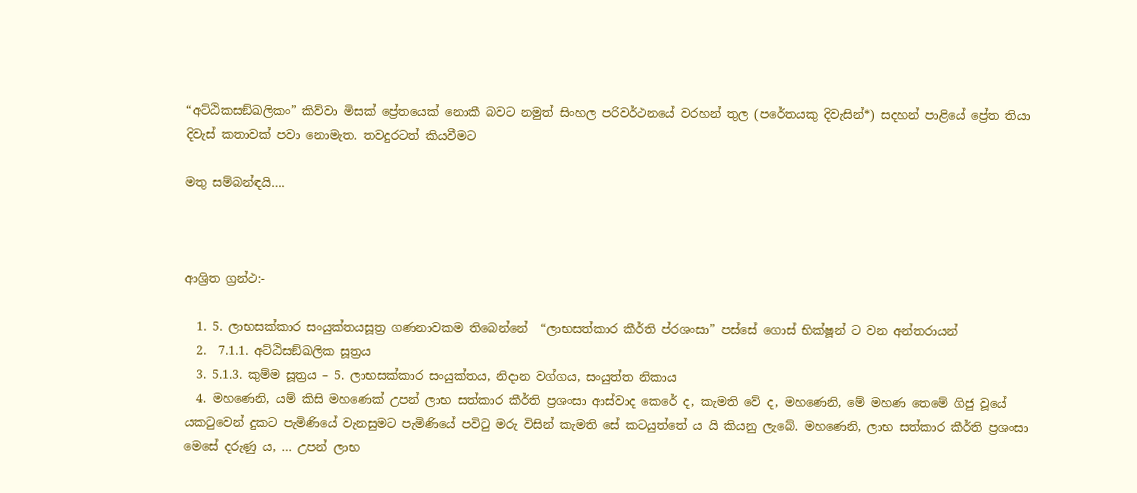“අට්ඨිකසඞ්ඛලිකං” කිව්වා මිසක් ප්‍රේතයෙක් නොකී බවට නමුත් සිංහල පරිවර්ථනයේ වරහන් තුල (පරේතයකු දිවැසින්*) සදහන් පාළියේ ප්‍රේත තියා දිවැස් කතාවක් පවා නොමැත. තවදුරටත් කියවීමට

මතු සම්බන්ඳයි….



ආශ්‍රිත ග්‍රන්ථ:-

  1. 5. ලාභසක්කාර සංයුක්තයසූත්‍ර ගණනාවකම තිබෙන්නේ  “ලාභසත්කාර කීර්ති ප්රශංසා” පස්සේ ගොස් භික්ෂූන් ට වන අන්තරායන්
  2.  7.1.1. අට්‌ඨිසඞ්ඛලික සූත්‍රය
  3. 5.1.3. කුම්‌ම සූත්‍රය – 5. ලාභසක්කාර සංයුක්තය, නිදාන වග්ගය, සංයුත්ත නිකාය
  4. මහණෙනි, යම් කිසි මහණෙක් උපන් ලාභ සත්කාර කීර්ති ප්‍රශංසා ආස්වාද කෙරේ ද, කැමති වේ ද, මහණෙනි, මේ මහණ තෙමේ ගිජු වූයේ යකටුවෙන් දුකට පැමිණියේ වැනසුමට පැමිණියේ පවිටු මරු විසින් කැමති සේ කටයුත්තේ ය යි කියනු ලැබේ. මහණෙනි, ලාභ සත්කාර කීර්ති ප්‍රශංසා මෙසේ දරුණු ය, … උපන් ලාභ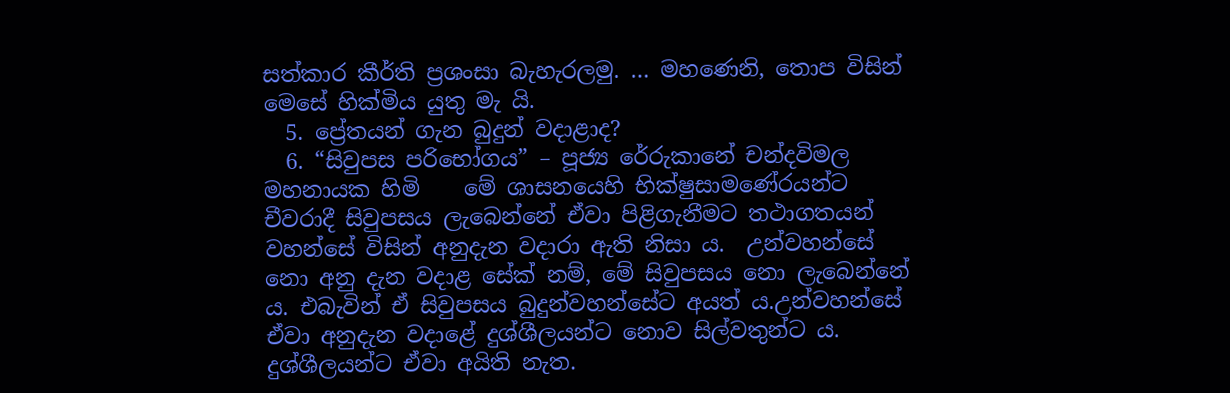සත්කාර කීර්ති ප්‍රශංසා බැහැරලමු. … මහණෙනි, තොප විසින් මෙසේ හික්මිය යුතු මැ යි.
  5. ප්‍රේතයන් ගැන බුදුන් වදාළාද?
  6. “සිවුපස පරිභෝගය” – පූජ්‍ය රේරුකානේ චන්දවිමල මහනායක හිමි    මේ ශාසනයෙහි භික්ෂුසාමණේරයන්ට චීවරාදී සිවුපසය ලැබෙන්නේ ඒවා පිළිගැනීමට තථාගතයන් වහන්සේ විසින් අනුදැන වදාරා ඇති නිසා ය.  උන්වහන්සේ නො අනු දැන වදාළ සේක් නම්, මේ සිවුපසය නො ලැබෙන්නේ ය. එබැවින් ඒ සිවුපසය බුදුන්වහන්සේට අයත් ය.උන්වහන්සේ ඒවා අනුදැන වදාළේ දුශ්ශීලයන්ට නොව සිල්වතුන්ට ය. දුශ්ශීලයන්ට ඒවා අයිති නැත.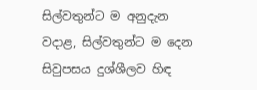සිල්වතුන්ට ම අනුදැන වදාළ, සිල්වතුන්ට ම දෙන සිවුපසය දුශ්ශීලව හිඳ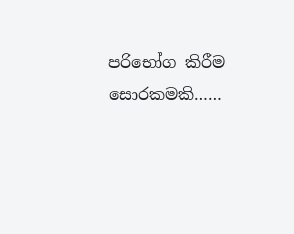පරිභෝග කිරීම සොරකමකි……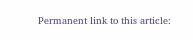Permanent link to this article: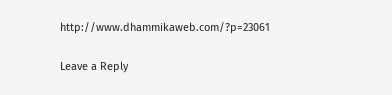http://www.dhammikaweb.com/?p=23061

Leave a Reply